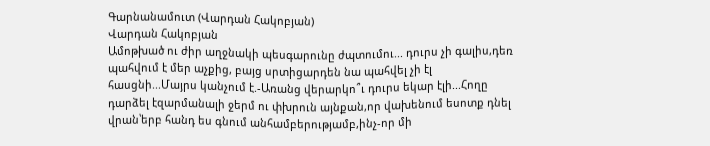Գարնանամուտ (Վարդան Հակոբյան)
Վարդան Հակոբյան
Ամոթխած ու ժիր աղջնակի պեսգարունը ժպտումու... դուրս չի գալիս,դեռ պահվում է մեր աչքից, բայց սրտիցարդեն նա պահվել չի էլ հասցնի...Մայրս կանչում է.-Առանց վերարկո՞ւ դուրս եկար էլի...Հողը դարձել էզարմանալի ջերմ ու փխրուն այնքան,որ վախենում եսոտք դնել վրան՝երբ հանդ ես գնում անհամբերությամբ,ինչ-որ մի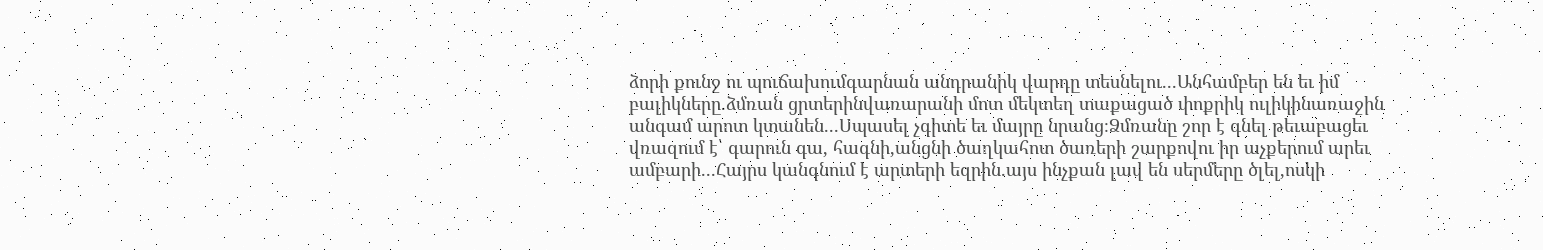ձորի քունջ ու պուճախումգարնան անդրանիկ վարդը տեսնելու...Անհամբեր են եւ իմ բալիկները.ձմռան ցրտերինվառարանի մոտ մեկտեղ տաքացած փոքրիկ ուլիկինառաջին անգամ արոտ կտանեն...Սպասել չգիտե եւ մայրը նրանց։Ձմռանը շոր է գնել թեւաբացեւ վռազում է՝ գարուն գա, հագնի,անցնի ծաղկահոտ ծառերի շարքովու իր աչքերում արեւ ամբարի...Հայրս կանգնում է արտերի եզրին.այս ինչքան լավ են սերմերը ծլել,ոսկի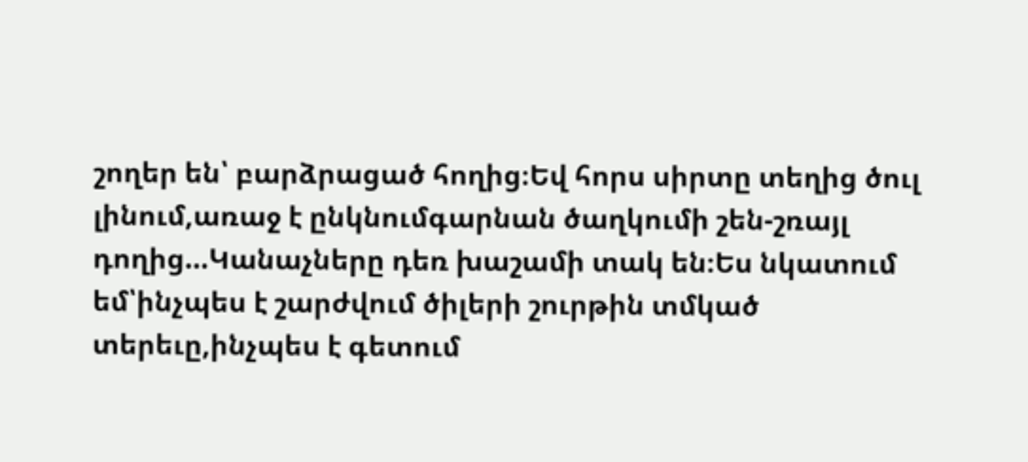շողեր են՝ բարձրացած հողից։Եվ հորս սիրտը տեղից ծուլ լինում,առաջ է ընկնումգարնան ծաղկումի շեն-շռայլ դողից...Կանաչները դեռ խաշամի տակ են։Ես նկատում եմ՝ինչպես է շարժվում ծիլերի շուրթին տմկած տերեւը,ինչպես է գետում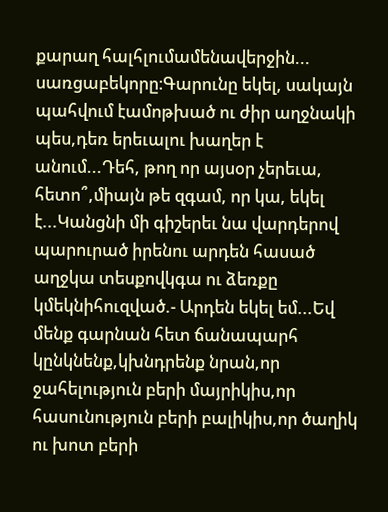քարաղ հալհլումամենավերջին... սառցաբեկորը։Գարունը եկել, սակայն պահվում էամոթխած ու ժիր աղջնակի պես,դեռ երեւալու խաղեր է անում...Դեհ, թող որ այսօր չերեւա, հետո՞,միայն թե զգամ, որ կա, եկել է...Կանցնի մի գիշերեւ նա վարդերով պարուրած իրենու արդեն հասած աղջկա տեսքովկգա ու ձեռքը կմեկնիհուզված.- Արդեն եկել եմ...Եվ մենք գարնան հետ ճանապարհ կընկնենք,կխնդրենք նրան,որ ջահելություն բերի մայրիկիս,որ հասունություն բերի բալիկիս,որ ծաղիկ ու խոտ բերի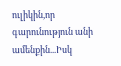ուլիկին,որ գարունություն անի ամենքին...Իսկ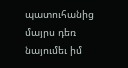պատուհանից մայրս դեռ նայումեւ իմ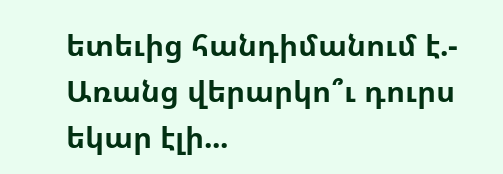ետեւից հանդիմանում է.- Առանց վերարկո՞ւ դուրս եկար էլի...